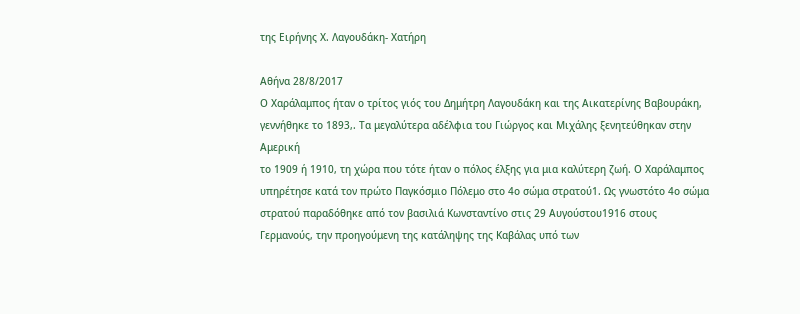της Ειρήνης Χ. Λαγουδάκη- Χατήρη

Αθήνα 28/8/2017
Ο Χαράλαμπος ήταν ο τρίτος γιός του Δημήτρη Λαγουδάκη και της Αικατερίνης Βαβουράκη, γεννήθηκε το 1893,. Τα μεγαλύτερα αδέλφια του Γιώργος και Μιχάλης ξενητεύθηκαν στην Αμερική
το 1909 ή 1910, τη χώρα που τότε ήταν ο πόλος έλξης για μια καλύτερη ζωή. Ο Χαράλαμπος υπηρέτησε κατά τον πρώτο Παγκόσμιο Πόλεμο στο 4ο σώμα στρατού1. Ως γνωστότο 4ο σώμα στρατού παραδόθηκε από τον βασιλιά Κωνσταντίνο στις 29 Αυγούστου1916 στους
Γερμανούς, την προηγούμενη της κατάληψης της Καβάλας υπό των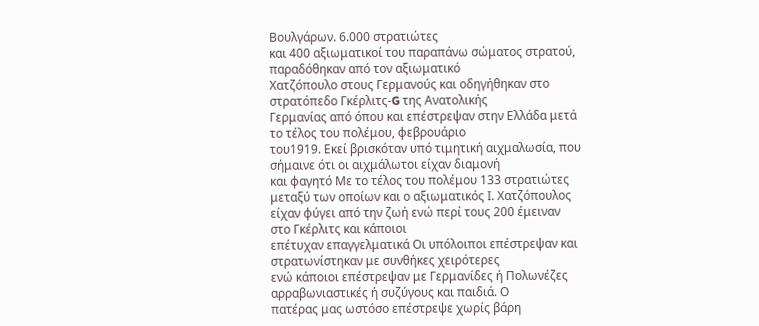Βουλγάρων. 6.000 στρατιώτες
και 400 αξιωματικοί του παραπάνω σώματος στρατού, παραδόθηκαν από τον αξιωματικό
Χατζόπουλο στους Γερμανούς και οδηγήθηκαν στο στρατόπεδο Γκέρλιτς-G της Ανατολικής
Γερμανίας από όπου και επέστρεψαν στην Ελλάδα μετά το τέλος του πολέμου, φεβρουάριο
του1919. Εκεί βρισκόταν υπό τιμητική αιχμαλωσία, που σήμαινε ότι οι αιχμάλωτοι είχαν διαμονή
και φαγητό Με το τέλος του πολέμου 133 στρατιώτες μεταξύ των οποίων και ο αξιωματικός Ι. Χατζόπουλος είχαν φύγει από την ζωή ενώ περί τους 200 έμειναν στο Γκέρλιτς και κάποιοι
επέτυχαν επαγγελματικά Οι υπόλοιποι επέστρεψαν και στρατωνίστηκαν με συνθήκες χειρότερες
ενώ κάποιοι επέστρεψαν με Γερμανίδες ή Πολωνέζες αρραβωνιαστικές ή συζύγους και παιδιά. Ο
πατέρας μας ωστόσο επέστρεψε χωρίς βάρη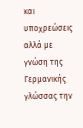και υποχρεώσεις αλλά με γνώση της Γερμανικής
γλώσσας την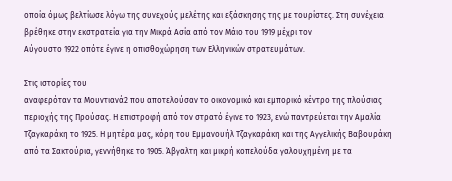οποία όμως βελτίωσε λόγω της συνεχούς μελέτης και εξάσκησης της με τουρίστες. Στη συνέχεια βρέθηκε στην εκστρατεία για την Μικρά Ασία από τον Μάιο του 1919 μέχρι τον
Αύγουστο 1922 οπότε έγινε η οπισθοχώρηση των Ελληνικών στρατευμάτων.

Στις ιστορίες του
αναφερόταν τα Μουντιανά2 που αποτελούσαν το οικονομικό και εμπορικό κέντρο της πλούσιας
περιοχής της Προύσας. Η επιστροφή από τον στρατό έγινε το 1923, ενώ παντρεύεται την Αμαλία
Τζαγκαράκη το 1925. Η μητέρα μας, κόρη του Εμμανουήλ Τζαγκαράκη και της Αγγελικής Βαβουράκη από τα Σακτούρια, γεννήθηκε το 1905. Άβγαλτη και μικρή κοπελούδα γαλουχημένη με τα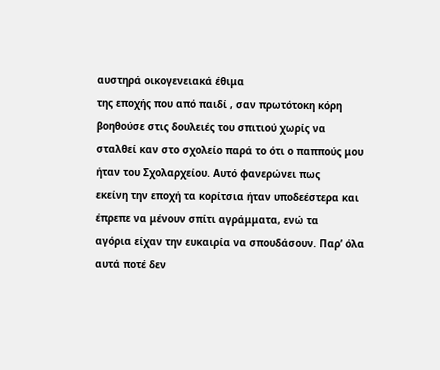αυστηρά οικογενειακά έθιμα
της εποχής που από παιδί , σαν πρωτότοκη κόρη βοηθούσε στις δουλειές του σπιτιού χωρίς να
σταλθεί καν στο σχολείο παρά το ότι ο παππούς μου ήταν του Σχολαρχείου. Αυτό φανερώνει πως
εκείνη την εποχή τα κορίτσια ήταν υποδεέστερα και έπρεπε να μένουν σπίτι αγράμματα, ενώ τα
αγόρια είχαν την ευκαιρία να σπουδάσουν. Παρ’ όλα αυτά ποτέ δεν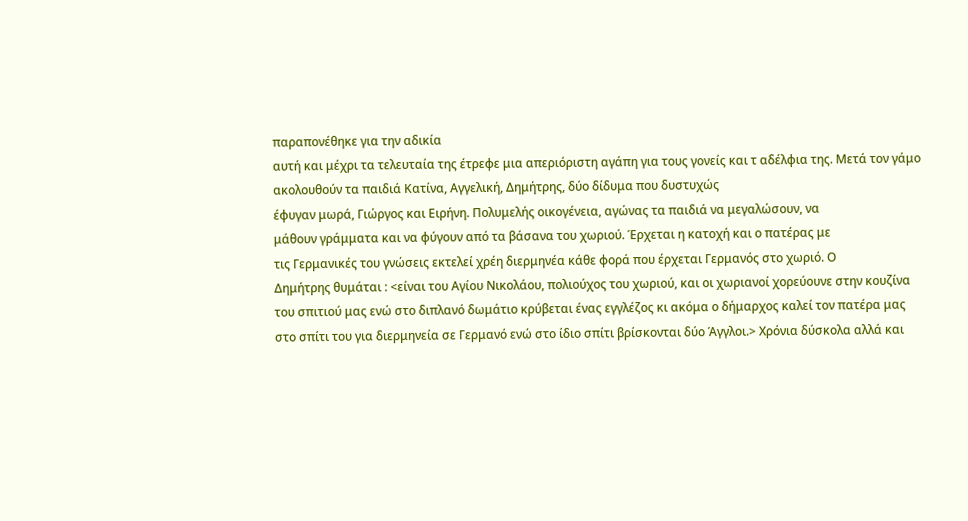παραπονέθηκε για την αδικία
αυτή και μέχρι τα τελευταία της έτρεφε μια απεριόριστη αγάπη για τους γονείς και τ αδέλφια της. Μετά τον γάμο ακολουθούν τα παιδιά Κατίνα, Αγγελική, Δημήτρης, δύο δίδυμα που δυστυχώς
έφυγαν μωρά, Γιώργος και Ειρήνη. Πολυμελής οικογένεια, αγώνας τα παιδιά να μεγαλώσουν, να
μάθουν γράμματα και να φύγουν από τα βάσανα του χωριού. Έρχεται η κατοχή και ο πατέρας με
τις Γερμανικές του γνώσεις εκτελεί χρέη διερμηνέα κάθε φορά που έρχεται Γερμανός στο χωριό. Ο
Δημήτρης θυμάται : <είναι του Αγίου Νικολάου, πολιούχος του χωριού, και οι χωριανοί χορεύουνε στην κουζίνα του σπιτιού μας ενώ στο διπλανό δωμάτιο κρύβεται ένας εγγλέζος κι ακόμα ο δήμαρχος καλεί τον πατέρα μας στο σπίτι του για διερμηνεία σε Γερμανό ενώ στο ίδιο σπίτι βρίσκονται δύο Άγγλοι.> Χρόνια δύσκολα αλλά και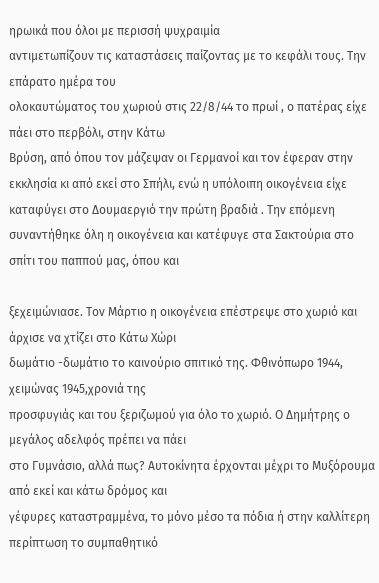ηρωικά που όλοι με περισσή ψυχραιμία
αντιμετωπίζουν τις καταστάσεις παίζοντας με το κεφάλι τους. Την επάρατο ημέρα του
ολοκαυτώματος του χωριού στις 22/8/44 το πρωί , ο πατέρας είχε πάει στο περβόλι, στην Κάτω
Βρύση, από όπου τον μάζεψαν οι Γερμανοί και τον έφεραν στην εκκλησία κι από εκεί στο Σπήλι, ενώ η υπόλοιπη οικογένεια είχε καταφύγει στο Δουμαεργιό την πρώτη βραδιά . Την επόμενη
συναντήθηκε όλη η οικογένεια και κατέφυγε στα Σακτούρια στο σπίτι του παππού μας, όπου και

ξεχειμώνιασε. Τον Μάρτιο η οικογένεια επέστρεψε στο χωριό και άρχισε να χτίζει στο Κάτω Χώρι
δωμάτιο -δωμάτιο το καινούριο σπιτικό της. Φθινόπωρο 1944, χειμώνας 1945,χρονιά της
προσφυγιάς και του ξεριζωμού για όλο το χωριό. Ο Δημήτρης ο μεγάλος αδελφός πρέπει να πάει
στο Γυμνάσιο, αλλά πως? Αυτοκίνητα έρχονται μέχρι το Μυξόρουμα από εκεί και κάτω δρόμος και
γέφυρες καταστραμμένα, το μόνο μέσο τα πόδια ή στην καλλίτερη περίπτωση το συμπαθητικό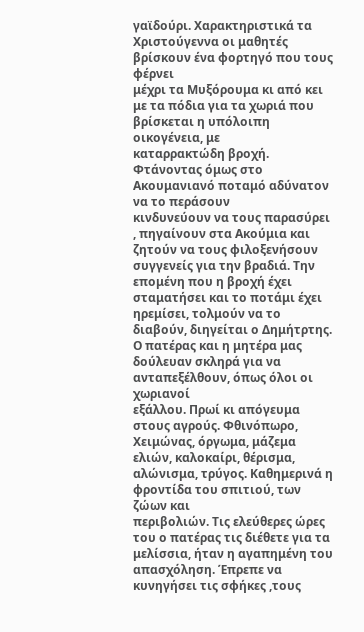γαϊδούρι. Χαρακτηριστικά τα Χριστούγεννα οι μαθητές βρίσκουν ένα φορτηγό που τους φέρνει
μέχρι τα Μυξόρουμα κι από κει με τα πόδια για τα χωριά που βρίσκεται η υπόλοιπη οικογένεια, με
καταρρακτώδη βροχή. Φτάνοντας όμως στο Ακουμανιανό ποταμό αδύνατον να το περάσουν
κινδυνεύουν να τους παρασύρει , πηγαίνουν στα Ακούμια και ζητούν να τους φιλοξενήσουν
συγγενείς για την βραδιά. Την επομένη που η βροχή έχει σταματήσει και το ποτάμι έχει ηρεμίσει, τολμούν να το διαβούν, διηγείται ο Δημήτρτης. Ο πατέρας και η μητέρα μας δούλευαν σκληρά για να ανταπεξέλθουν, όπως όλοι οι χωριανοί
εξάλλου. Πρωί κι απόγευμα στους αγρούς. Φθινόπωρο, Χειμώνας, όργωμα, μάζεμα ελιών, καλοκαίρι, θέρισμα, αλώνισμα, τρύγος. Καθημερινά η φροντίδα του σπιτιού, των ζώων και
περιβολιών. Τις ελεύθερες ώρες του ο πατέρας τις διέθετε για τα μελίσσια, ήταν η αγαπημένη του απασχόληση. Έπρεπε να κυνηγήσει τις σφήκες ,τους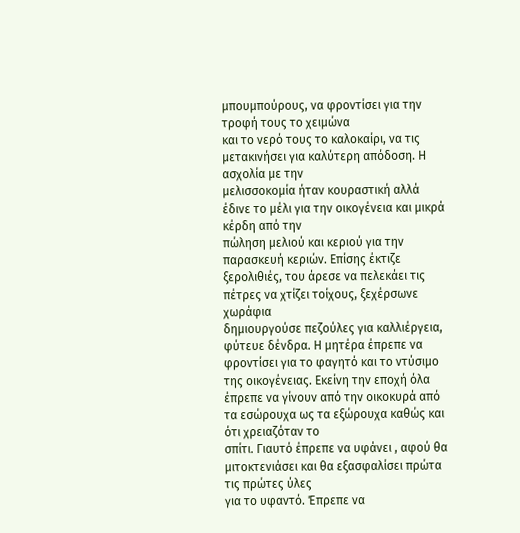μπουμπούρους, να φροντίσει για την τροφή τους το χειμώνα
και το νερό τους το καλοκαίρι, να τις μετακινήσει για καλύτερη απόδοση. Η ασχολία με την
μελισσοκομία ήταν κουραστική αλλά έδινε το μέλι για την οικογένεια και μικρά κέρδη από την
πώληση μελιού και κεριού για την παρασκευή κεριών. Επίσης έκτιζε ξερολιθιές, του άρεσε να πελεκάει τις πέτρες να χτίζει τοίχους, ξεχέρσωνε χωράφια
δημιουργούσε πεζούλες για καλλιέργεια, φύτευε δένδρα. Η μητέρα έπρεπε να φροντίσει για το φαγητό και το ντύσιμο της οικογένειας. Εκείνη την εποχή όλα
έπρεπε να γίνουν από την οικοκυρά από τα εσώρουχα ως τα εξώρουχα καθώς και ότι χρειαζόταν το
σπίτι. Γιαυτό έπρεπε να υφάνει , αφού θα μιτοκτενιάσει και θα εξασφαλίσει πρώτα τις πρώτες ύλες
για το υφαντό. Έπρεπε να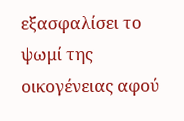εξασφαλίσει το ψωμί της οικογένειας αφού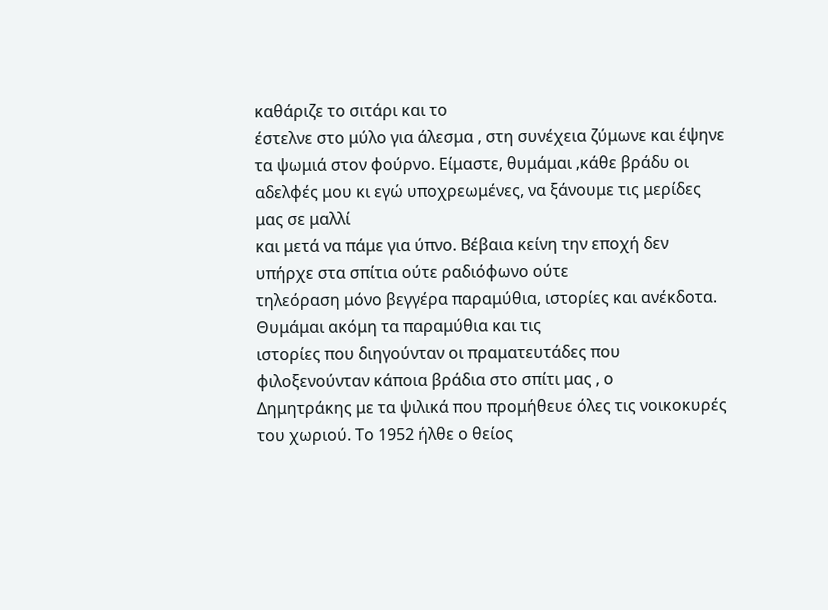καθάριζε το σιτάρι και το
έστελνε στο μύλο για άλεσμα , στη συνέχεια ζύμωνε και έψηνε τα ψωμιά στον φούρνο. Είμαστε, θυμάμαι ,κάθε βράδυ οι αδελφές μου κι εγώ υποχρεωμένες, να ξάνουμε τις μερίδες μας σε μαλλί
και μετά να πάμε για ύπνο. Βέβαια κείνη την εποχή δεν υπήρχε στα σπίτια ούτε ραδιόφωνο ούτε
τηλεόραση μόνο βεγγέρα παραμύθια, ιστορίες και ανέκδοτα. Θυμάμαι ακόμη τα παραμύθια και τις
ιστορίες που διηγούνταν οι πραματευτάδες που φιλοξενούνταν κάποια βράδια στο σπίτι μας , ο
Δημητράκης με τα ψιλικά που προμήθευε όλες τις νοικοκυρές του χωριού. Το 1952 ήλθε ο θείος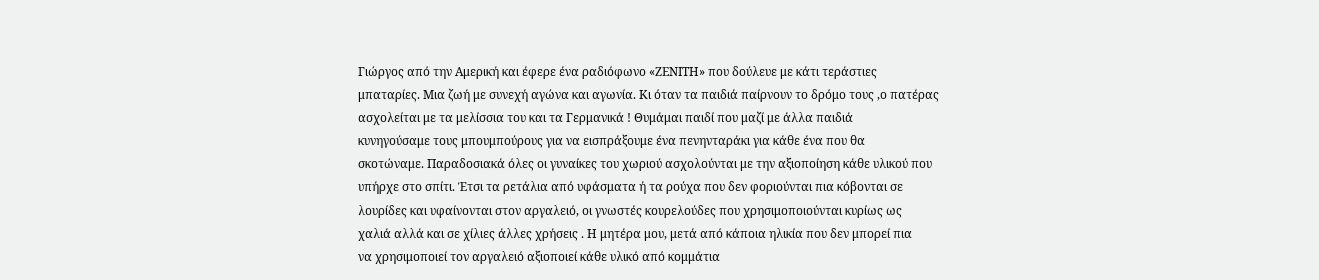Γιώργος από την Αμερική και έφερε ένα ραδιόφωνο «ΖΕΝΙΤΗ» που δούλευε με κάτι τεράστιες
μπαταρίες. Μια ζωή με συνεχή αγώνα και αγωνία. Κι όταν τα παιδιά παίρνουν το δρόμο τους ,ο πατέρας
ασχολείται με τα μελίσσια του και τα Γερμανικά ! Θυμάμαι παιδί που μαζί με άλλα παιδιά
κυνηγούσαμε τους μπουμπούρους για να εισπράξουμε ένα πενηνταράκι για κάθε ένα που θα
σκοτώναμε. Παραδοσιακά όλες οι γυναίκες του χωριού ασχολούνται με την αξιοποίηση κάθε υλικού που
υπήρχε στο σπίτι. Έτσι τα ρετάλια από υφάσματα ή τα ρούχα που δεν φοριούνται πια κόβονται σε
λουρίδες και υφαίνονται στον αργαλειό, οι γνωστές κουρελούδες που χρησιμοποιούνται κυρίως ως
χαλιά αλλά και σε χίλιες άλλες χρήσεις . Η μητέρα μου, μετά από κάποια ηλικία που δεν μπορεί πια
να χρησιμοποιεί τον αργαλειό αξιοποιεί κάθε υλικό από κομμάτια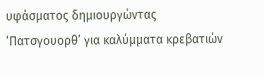υφάσματος δημιουργώντας
‘Πατσγουορθ’ για καλύμματα κρεβατιών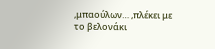,μπαούλων… ,πλέκει με το βελονάκι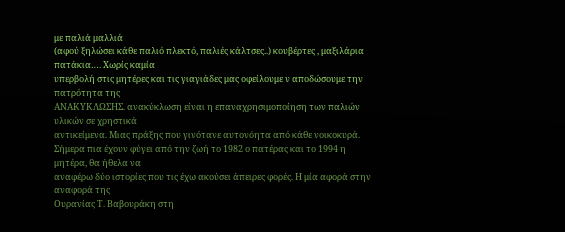με παλιά μαλλιά
(αφού ξηλώσει κάθε παλιό πλεκτό, παλιές κάλτσες..) κουβέρτες , μαξιλάρια πατάκια…. Χωρίς καμία
υπερβολή στις μητέρες και τις γιαγιάδες μας οφείλουμε ν αποδώσουμε την πατρότητα της
ΑΝΑΚΥΚΛΩΣΗΣ. ανακύκλωση είναι η επαναχρησιμοποίηση των παλιών υλικών σε χρηστικά
αντικείμενα. Μιας πράξης που γινότανε αυτονόητα από κάθε νοικοκυρά.
Σήμερα πια έχουν φύγει από την ζωή το 1982 ο πατέρας και το 1994 η μητέρα, θα ήθελα να
αναφέρω δύο ιστορίες που τις έχω ακούσει άπειρες φορές. Η μία αφορά στην αναφορά της
Ουρανίας Τ. Βαβουράκη στη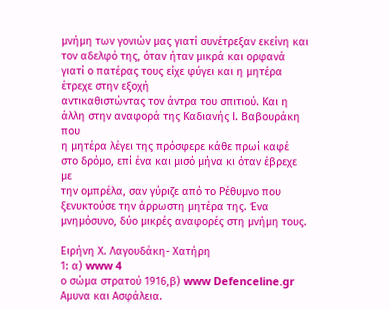μνήμη των γονιών μας γιατί συνέτρεξαν εκείνη και τον αδελφό της, όταν ήταν μικρά και ορφανά γιατί ο πατέρας τους είχε φύγει και η μητέρα έτρεχε στην εξοχή
αντικαθιστώντας τον άντρα του σπιτιού. Και η άλλη στην αναφορά της Καδιανής Ι. Βαβουράκη που
η μητέρα λέγει της πρόσφερε κάθε πρωί καφέ στο δρόμο, επί ένα και μισό μήνα κι όταν έβρεχε με
την ομπρέλα, σαν γύριζε από το Ρέθυμνο που ξενυκτούσε την άρρωστη μητέρα της. Ένα
μνημόσυνο, δύο μικρές αναφορές στη μνήμη τους.

Ειρήνη Χ. Λαγουδάκη- Χατήρη
1: α) www 4
ο σώμα στρατού 1916,β) www Defenceline.gr Aμυνα και Ασφάλεια.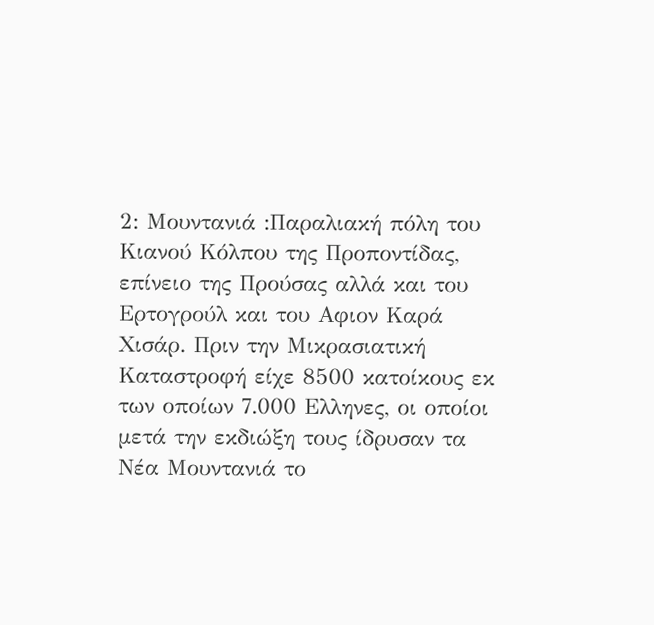2: Μουντανιά :Παραλιακή πόλη του Κιανού Κόλπου της Προποντίδας, επίνειο της Προύσας αλλά και του Ερτογρούλ και του Αφιον Καρά Χισάρ. Πριν την Μικρασιατική Καταστροφή είχε 8500 κατοίκους εκ των οποίων 7.000 Ελληνες, οι οποίοι μετά την εκδιώξη τους ίδρυσαν τα Νέα Μουντανιά το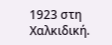1923 στη Χαλκιδική.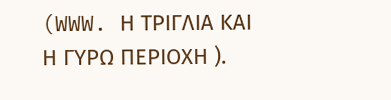(WWW. Η ΤΡΙΓΛΙΑ ΚΑΙ Η ΓΥΡΩ ΠΕΡΙΟΧΗ ).